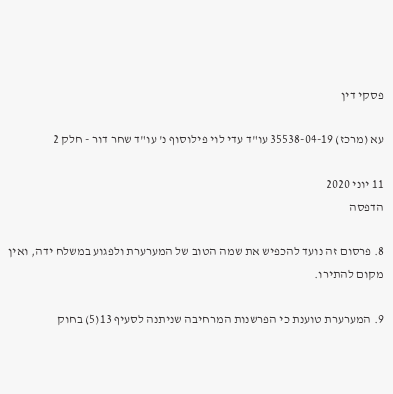פסקי דין

עא (מרכז) 35538-04-19 עו"ד עדי לוי פילוסוף נ' עו"ד שחר דור - חלק 2

11 יוני 2020
הדפסה

8. פרסום זה נועד להכפיש את שמה הטוב של המערערת ולפגוע במשלח ידה, ואין מקום להתירו.

9. המערערת טוענת כי הפרשנות המרחיבה שניתנה לסעיף 13(5) בחוק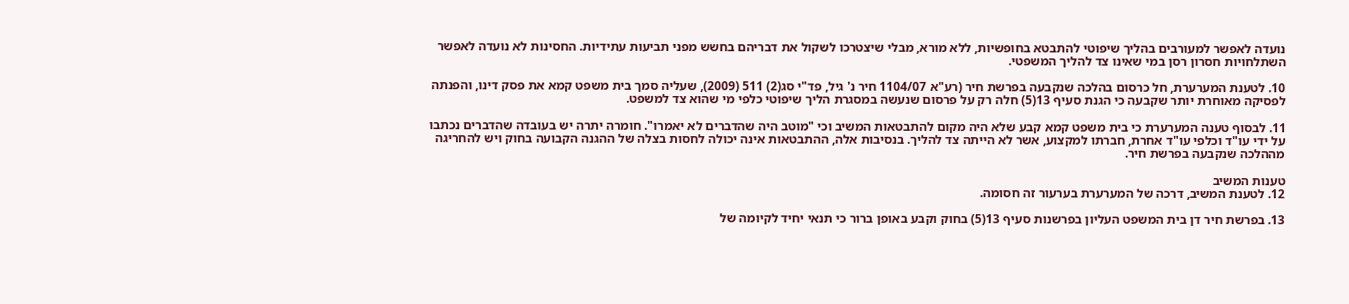נועדה לאפשר למעורבים בהליך שיפוטי להתבטא בחופשיות, ללא מורא, מבלי שיצטרכו לשקול את דבריהם בחשש מפני תביעות עתידיות. החסינות לא נועדה לאפשר השתלחויות חסרון רסן במי שאינו צד להליך המשפטי.

10. לטענת המערערת, חל כרסום בהלכה שנקבעה בפרשת חיר (רע"א 1104/07 חיר נ' גיל, פד"י סג(2) 511 (2009), שעליה סמך בית משפט קמא את פסק דינו, והפנתה לפסיקה מאוחרת יותר שקבעה כי הגנת סעיף 13(5) חלה רק על פרסום שנעשה במסגרת הליך שיפוטי כלפי מי שהוא צד למשפט.

11. לבסוף טענה המערערת כי בית משפט קמא קבע שלא היה מקום להתבטאות המשיב וכי "מוטב היה שהדברים לא יאמרו". חומרה יתרה יש בעובדה שהדברים נכתבו על ידי עו"ד וכלפי עו"ד אחרת, חברתו למקצוע, אשר לא הייתה צד להליך. בנסיבות אלה, ההתבטאות אינה יכולה לחסות בצלה של ההגנה הקבועה בחוק ויש להחריגה מההלכה שנקבעה בפרשת חיר.

טענות המשיב
12. לטענת המשיב, דרכה של המערערת בערעור זה חסומה.

13. בפרשת חיר דן בית המשפט העליון בפרשנות סעיף 13(5) בחוק וקבע באופן ברור כי תנאי יחיד לקיומה של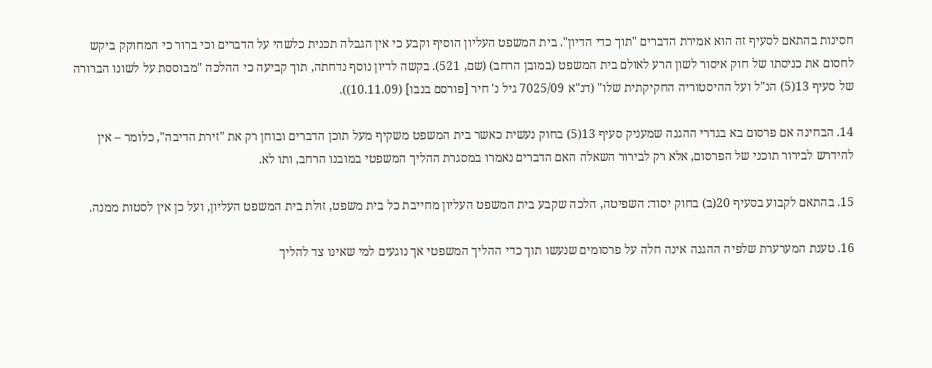חסינות בהתאם לסעיף זה הוא אמירת הדברים "תוך כדי הדיון". בית המשפט העליון הוסיף וקבע כי אין הגבלה תכנית כלשהי על הדברים וכי ברור כי המחוקק ביקש לחסום את כניסתו של חוק איסור לשון הרע לאולם בית המשפט (במובן הרחב) (שם, 521). בקשה לדיון נוסף נדחתה, תוך קביעה כי ההלכה "מבוססת על לשונו הברורה של סעיף 13(5) הנ"ל ועל ההיסטוריה החקיקתית שלו" (דנ"א 7025/09 גיל נ' חיר [פורסם בנבו] (10.11.09)).

14. הבחינה אם פרסום בא בגדרי ההגנה שמעניק סעיף 13(5) בחוק נעשית כאשר בית המשפט משקיף מעל תוכן הדברים ובוחן רק את "זירת הדיבה", כלומר – אין להידרש לבירור תוכני של הפרסום, אלא רק לבירור השאלה האם הדברים נאמרו במסגרת ההליך המשפטי במובנו הרחב, ותו לא.

15. בהתאם לקבוע בסעיף 20(ב) בחוק יסוד: השפיטה, הלכה שקבע בית המשפט העליון מחייבת כל בית משפט, זולת בית המשפט העליון, ועל כן אין לסטות ממנה.

16. טענת המערערת שלפיה ההגנה אינה חלה על פרסומים שנעשו תוך כדי ההליך המשפטי אך נוגעים למי שאינו צד להליך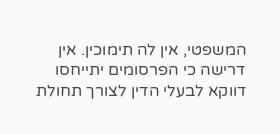המשפטי, אין לה תימוכין. אין דרישה כי הפרסומים יתייחסו דווקא לבעלי הדין לצורך תחולת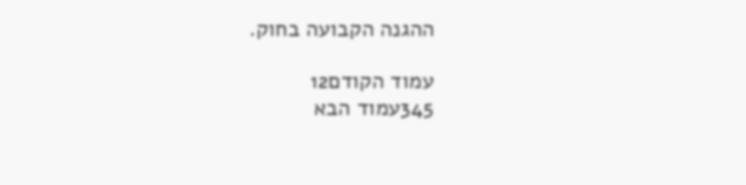ההגנה הקבועה בחוק.

עמוד הקודם12
345עמוד הבא